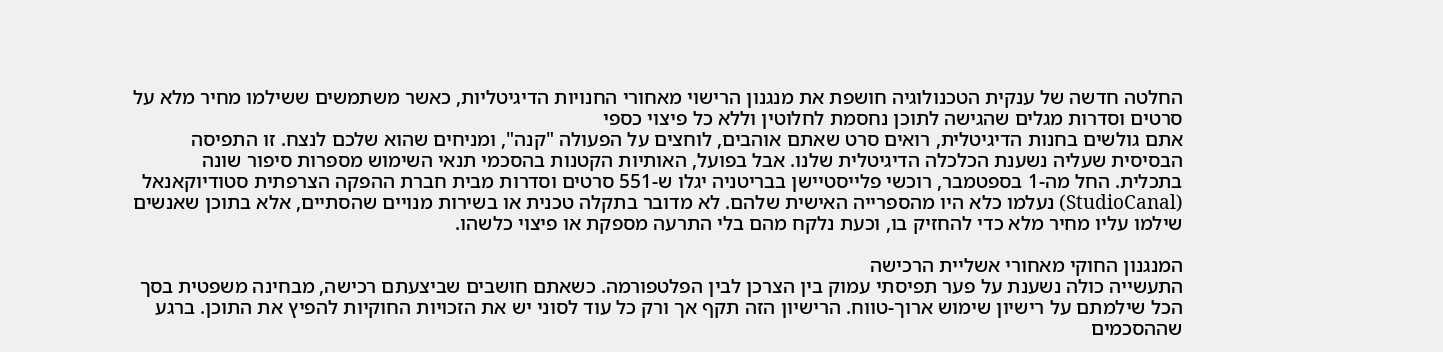החלטה חדשה של ענקית הטכנולוגיה חושפת את מנגנון הרישוי מאחורי החנויות הדיגיטליות, כאשר משתמשים ששילמו מחיר מלא על סרטים וסדרות מגלים שהגישה לתוכן נחסמת לחלוטין וללא כל פיצוי כספי
אתם גולשים בחנות הדיגיטלית, רואים סרט שאתם אוהבים, לוחצים על הפעולה "קנה", ומניחים שהוא שלכם לנצח. זו התפיסה הבסיסית שעליה נשענת הכלכלה הדיגיטלית שלנו. אבל בפועל, האותיות הקטנות בהסכמי תנאי השימוש מספרות סיפור שונה בתכלית. החל מה-1 בספטמבר, רוכשי פלייסטיישן בבריטניה יגלו ש-551 סרטים וסדרות מבית חברת ההפקה הצרפתית סטודיוקאנאל (StudioCanal) נעלמו כלא היו מהספרייה האישית שלהם. לא מדובר בתקלה טכנית או בשירות מנויים שהסתיים, אלא בתוכן שאנשים שילמו עליו מחיר מלא כדי להחזיק בו, וכעת נלקח מהם בלי התרעה מספקת או פיצוי כלשהו.

המנגנון החוקי מאחורי אשליית הרכישה
התעשייה כולה נשענת על פער תפיסתי עמוק בין הצרכן לבין הפלטפורמה. כשאתם חושבים שביצעתם רכישה, מבחינה משפטית בסך הכל שילמתם על רישיון שימוש ארוך-טווח. הרישיון הזה תקף אך ורק כל עוד לסוני יש את הזכויות החוקיות להפיץ את התוכן. ברגע שההסכמים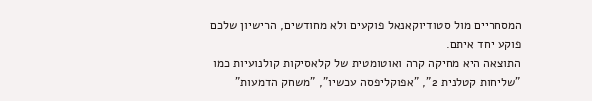המסחריים מול סטודיוקאנאל פוקעים ולא מחודשים, הרישיון שלכם פוקע יחד איתם.
התוצאה היא מחיקה קרה ואוטומטית של קלאסיקות קולנועיות כמו "שליחות קטלנית 2", "אפוקליפסה עכשיו", "משחק הדמעות"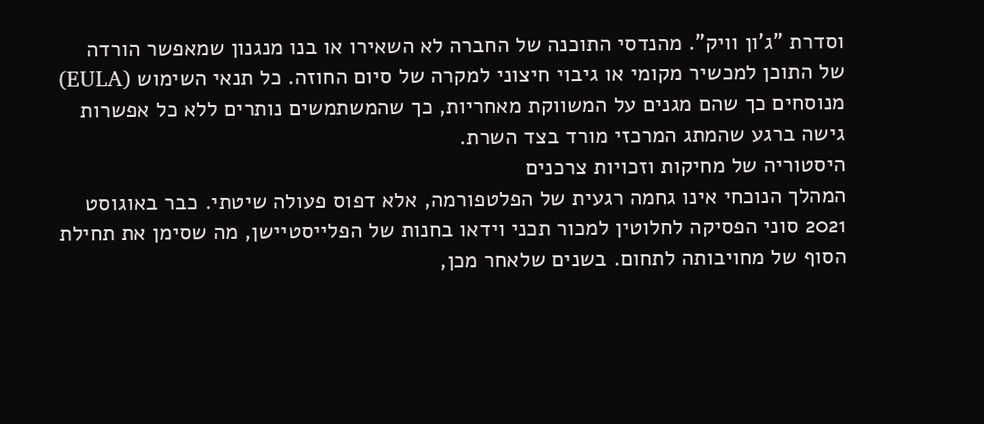וסדרת "ג'ון וויק". מהנדסי התוכנה של החברה לא השאירו או בנו מנגנון שמאפשר הורדה של התוכן למכשיר מקומי או גיבוי חיצוני למקרה של סיום החוזה. כל תנאי השימוש (EULA) מנוסחים כך שהם מגנים על המשווקת מאחריות, כך שהמשתמשים נותרים ללא כל אפשרות גישה ברגע שהמתג המרכזי מורד בצד השרת.
היסטוריה של מחיקות וזכויות צרכנים
המהלך הנוכחי אינו גחמה רגעית של הפלטפורמה, אלא דפוס פעולה שיטתי. כבר באוגוסט 2021 סוני הפסיקה לחלוטין למכור תכני וידאו בחנות של הפלייסטיישן, מה שסימן את תחילת הסוף של מחויבותה לתחום. בשנים שלאחר מכן,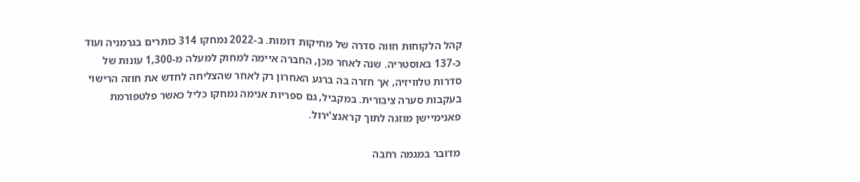קהל הלקוחות חווה סדרה של מחיקות דומות. ב-2022 נמחקו 314 כותרים בגרמניה ועוד כ-137 באוסטריה. שנה לאחר מכן, החברה איימה למחוק למעלה מ-1,300 עונות של סדרות טלוויזיה, אך חזרה בה ברגע האחרון רק לאחר שהצליחה לחדש את חוזה הרישוי בעקבות סערה ציבורית. במקביל, גם ספריות אנימה נמחקו כליל כאשר פלטפורמת פאנימיישן מוזגה לתוך קראנצ'ירול.

מדובר במגמה רחבה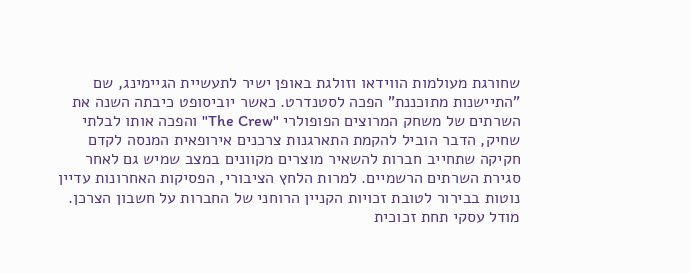שחורגת מעולמות הווידאו וזולגת באופן ישיר לתעשיית הגיימינג, שם "התיישנות מתוכננת" הפכה לסטנדרט. כאשר יוביסופט כיבתה השנה את השרתים של משחק המרוצים הפופולרי "The Crew" והפכה אותו לבלתי שחיק, הדבר הוביל להקמת התארגנות צרכנים אירופאית המנסה לקדם חקיקה שתחייב חברות להשאיר מוצרים מקוונים במצב שמיש גם לאחר סגירת השרתים הרשמיים. למרות הלחץ הציבורי, הפסיקות האחרונות עדיין נוטות בבירור לטובת זכויות הקניין הרוחני של החברות על חשבון הצרכן.
מודל עסקי תחת זכוכית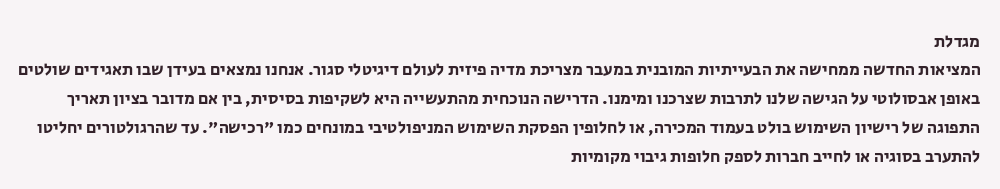מגדלת
המציאות החדשה ממחישה את הבעייתיות המובנית במעבר מצריכת מדיה פיזית לעולם דיגיטלי סגור. אנחנו נמצאים בעידן שבו תאגידים שולטים באופן אבסולוטי על הגישה שלנו לתרבות שצרכנו ומימנו. הדרישה הנוכחית מהתעשייה היא לשקיפות בסיסית, בין אם מדובר בציון תאריך התפוגה של רישיון השימוש בולט בעמוד המכירה, או לחלופין הפסקת השימוש המניפולטיבי במונחים כמו "רכישה". עד שהרגולטורים יחליטו להתערב בסוגיה או לחייב חברות לספק חלופות גיבוי מקומיות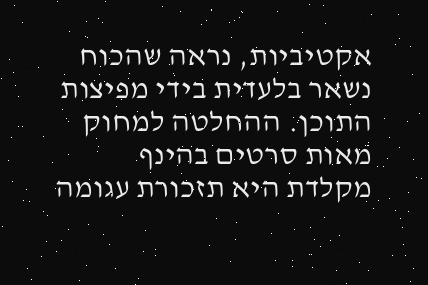אקטיביות, נראה שהכוח נשאר בלעדית בידי מפיצות התוכן. ההחלטה למחוק מאות סרטים בהינף מקלדת היא תזכורת עגומה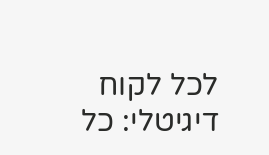לכל לקוח דיגיטלי: כל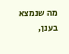מה שנמצא בענן,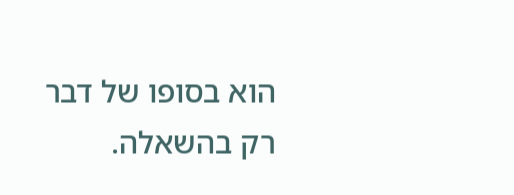הוא בסופו של דבר רק בהשאלה.